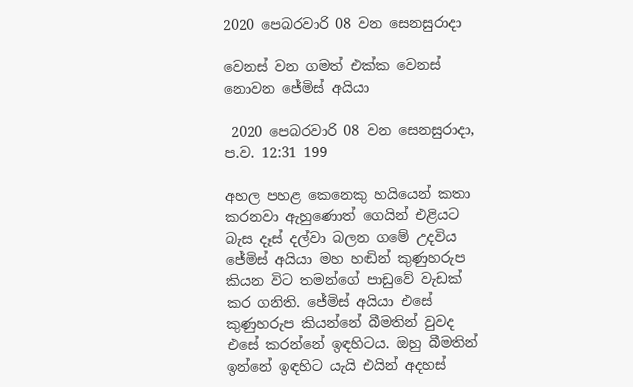2020 පෙබරවාරි 08 වන සෙනසුරාදා

වෙනස් වන ගමත් එක්ක වෙනස් නොවන ජේමිස් අයියා

 2020 පෙබරවාරි 08 වන සෙනසුරාදා, ප.ව. 12:31 199

අහල පහළ කෙනෙකු හයියෙන් කතා කරනවා ඇහුණොත් ගෙයින් එළියට බැස දෑස් දල්වා බලන ගමේ උදවිය ජේමිස් අයියා මහ හඬින් කුණුහරුප කියන විට තමන්ගේ පාඩුවේ වැඩක් කර ගනිති. ජේමිස් අයියා එසේ කුණුහරුප කියන්නේ බීමතින් වුවද එසේ කරන්නේ ඉඳහිටය. ඔහු බීමතින් ඉන්නේ ඉඳහිට යැයි එයින් අදහස්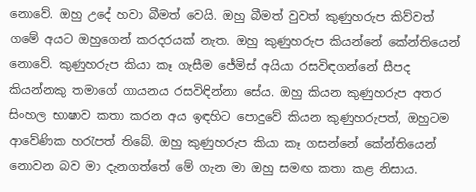නොවේ. ඔහු උදේ හවා බීමත් වෙයි. ඔහු බීමත් වුවත් කුණුහරුප කිව්වත් ගමේ අයට ඔහුගෙන් කරදරයක් නැත. ඔහු කුණුහරුප කියන්නේ කේන්තියෙන් නොවේ. කුණුහරුප කියා කෑ ගැසීම ජේමිස් අයියා රසවිඳගන්නේ සීපද කියන්නකු තමාගේ ගායනය රසවිඳින්නා සේය. ඔහු කියන කුණුහරුප අතර සිංහල භාෂාව කතා කරන අය ඉඳහිට පොදුවේ කියන කුණුහරුපත්, ඔහුටම ආවේණික හරැපත් තිබේ. ඔහු කුණුහරුප කියා කෑ ගසන්නේ කේන්තියෙන් නොවන බව මා දැනගත්තේ මේ ගැන මා ඔහු සමඟ කතා කළ නිසාය.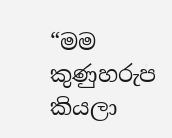“මම කුණුහරුප කියලා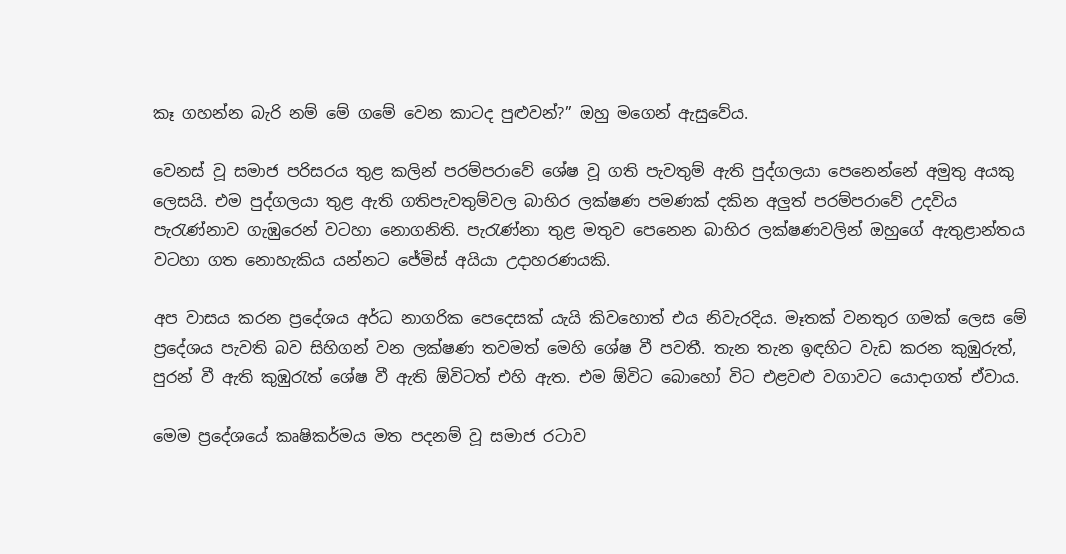කෑ ගහන්න බැරි නම් මේ ගමේ වෙන කාටද පුළුවන්?” ඔහු මගෙන් ඇසුවේය.

වෙනස් වූ සමාජ පරිසරය තුළ කලින් පරම්පරාවේ ශේෂ වූ ගති පැවතුම් ඇති පුද්ගලයා පෙනෙන්නේ අමුතු අයකු ලෙසයි. එම පුද්ගලයා තුළ ඇති ගතිපැවතුම්වල බාහිර ලක්ෂණ පමණක් දකින අලුත් පරම්පරාවේ උදවිය පැරැණ්නාව ගැඹුරෙන් වටහා නොගනිති. පැරැණ්නා තුළ මතුව පෙනෙන බාහිර ලක්ෂණවලින් ඔහුගේ ඇතුළාන්තය වටහා ගත නොහැකිය යන්නට ජේමිස් අයියා උදාහරණයකි.

අප වාසය කරන ප්‍රදේශය අර්ධ නාගරික පෙදෙසක් යැයි කිවහොත් එය නිවැරදිය. මෑතක් වනතුර ගමක් ලෙස මේ ප්‍රදේශය පැවති බව සිහිගන් වන ලක්ෂණ තවමත් මෙහි ශේෂ වී පවතී. තැන තැන ඉඳහිට වැඩ කරන කුඹුරුත්, පුරන් වී ඇති කුඹුරැත් ශේෂ වී ඇති ඕවිටත් එහි ඇත. එම ඕවිට බොහෝ විට එළවළු වගාවට යොදාගත් ඒවාය.

මෙම ප්‍රදේශයේ කෘෂිකර්මය මත පදනම් වූ සමාජ රටාව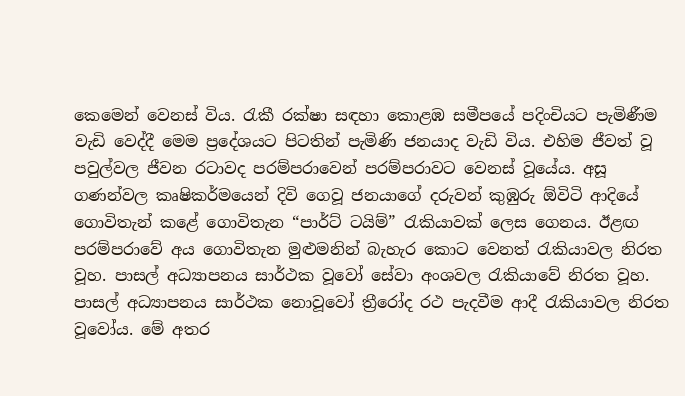කෙමෙන් වෙනස් විය. රැකී රක්ෂා සඳහා කොළඹ සමීපයේ පදිංචියට පැමිණීම වැඩි වෙද්දී මෙම ප්‍රදේශයට පිටතින් පැමිණි ජනයාද වැඩි විය. එහිම ජීවත් වූ පවුල්වල ජීවන රටාවද පරම්පරාවෙන් පරම්පරාවට වෙනස් වූයේය. අසූ ගණන්වල කෘෂිකර්මයෙන් දිවි ගෙවූ ජනයාගේ දරුවන් කුඹුරු ඕවිටි ආදියේ ගොවිතැන් කළේ ගොවිතැන “පාර්ට් ටයිම්” රැකියාවක් ලෙස ගෙනය. ඊළඟ පරම්පරාවේ අය ගොවිතැන මුළුමනින් බැහැර කොට වෙනත් රැකියාවල නිරත වූහ. පාසල් අධ්‍යාපනය සාර්ථක වූවෝ සේවා අංශවල රැකියාවේ නිරත වූහ. පාසල් අධ්‍යාපනය සාර්ථක නොවූවෝ ත්‍රීරෝද රථ පැදවීම ආදී රැකියාවල නිරත වූවෝය. මේ අතර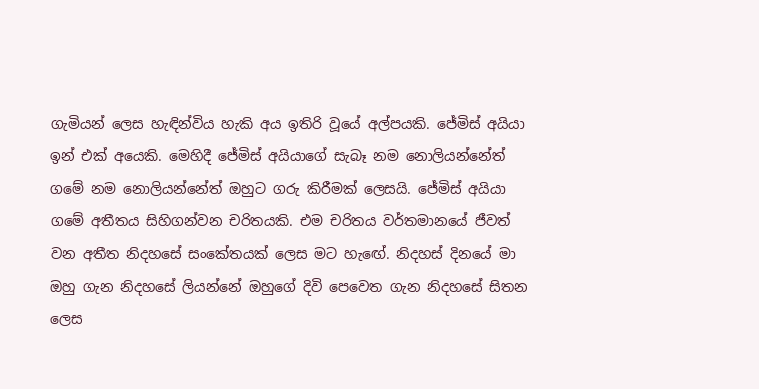ගැමියන් ලෙස හැඳින්විය හැකි අය ඉතිරි වූයේ අල්පයකි. ජේමිස් අයියා ඉන් එක් අයෙකි. මෙහිදී ජේමිස් අයියාගේ සැබෑ නම නොලියන්නේත් ගමේ නම නොලියන්නේත් ඔහුට ගරු කිරීමක් ලෙසයි. ජේමිස් අයියා ගමේ අතීතය සිහිගන්වන චරිතයකි. එම චරිතය වර්තමානයේ ජීවත් වන අතීත නිදහසේ සංකේතයක් ලෙස මට හැඟේ. නිදහස් දිනයේ මා ඔහු ගැන නිදහසේ ලියන්නේ ඔහුගේ දිවි පෙවෙත ගැන නිදහසේ සිතන ලෙස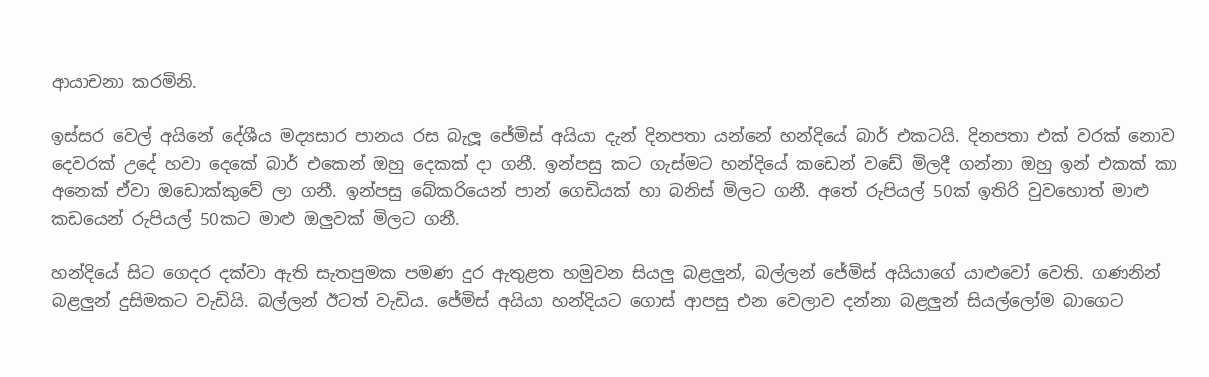ආයාචනා කරමිනි.

ඉස්සර වෙල් අයිනේ දේශීය මද්‍යසාර පානය රස බැලූ ජේමිස් අයියා දැන් දිනපතා යන්නේ හන්දියේ බාර් එකටයි. දිනපතා එක් වරක් නොව දෙවරක් උදේ හවා දෙකේ බාර් එකෙන් ඔහු දෙකක් දා ගනී. ඉන්පසු කට ගැස්මට හන්දියේ කඩෙන් වඩේ මිලදී ගන්නා ඔහු ඉන් එකක් කා අනෙක් ඒවා ඔඩොක්කුවේ ලා ගනී. ඉන්පසු බේකරියෙන් පාන් ගෙඩියක් හා බනිස් මිලට ගනී. අතේ රුපියල් 50ක් ඉතිරි වුවහොත් මාළු කඩයෙන් රුපියල් 50කට මාළු ඔලුවක් මිලට ගනී.

හන්දියේ සිට ගෙදර දක්වා ඇති සැතපුමක පමණ දුර ඇතුළත හමුවන සියලු බළලුන්, බල්ලන් ජේමිස් අයියාගේ යාළුවෝ වෙති. ගණනින් බළලුන් දුසිමකට වැඩියි. බල්ලන් ඊටත් වැඩිය. ජේමිස් අයියා හන්දියට ගොස් ආපසු එන වෙලාව දන්නා බළලුන් සියල්ලෝම බාගෙට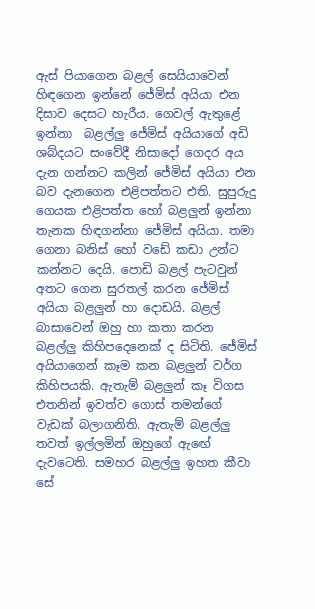ඇස් පියාගෙන බළල් සෙයියාවෙන් හිඳගෙන ඉන්නේ ජේමිස් අයියා එන දිසාව දෙසට හැරීය. ගෙවල් ඇතුළේ ඉන්නා  බළල්ලු ජේමිස් අයියාගේ අඩි ශබ්දයට සංවේදී නිසාදෝ ගෙදර අය දැන ගන්නට කලින් ජේමිස් අයියා එන බව දැනගෙන එළිපත්තට එති. සුපුරුදු ගෙයක එළිපත්ත හෝ බළලුන් ඉන්නා තැනක හිඳගන්නා ජේමිස් අයියා. තමා ගෙනා බනිස් හෝ වඩේ කඩා උන්ට කන්නට දෙයි. පොඩි බළල් පැටවුන් අතට ගෙන සුරතල් කරන ජේමිස් අයියා බළලුන් හා දොඩයි. බළල් බාසාවෙන් ඔහු හා කතා කරන බළල්ලු කිහිපදෙනෙක් ද සිටිති. ජේමිස් අයියාගෙන් කෑම කන බළලුන් වර්ග කිහිපයකි. ඇතැම් බළලුන් කෑ විගස එතනින් ඉවත්ව ගොස් තමන්ගේ වැඩක් බලාගනිති. ඇතැම් බළල්ලු තවත් ඉල්ලමින් ඔහුගේ ඇඟේ දැවටෙති. සමහර බළල්ලු ඉහත කීවා සේ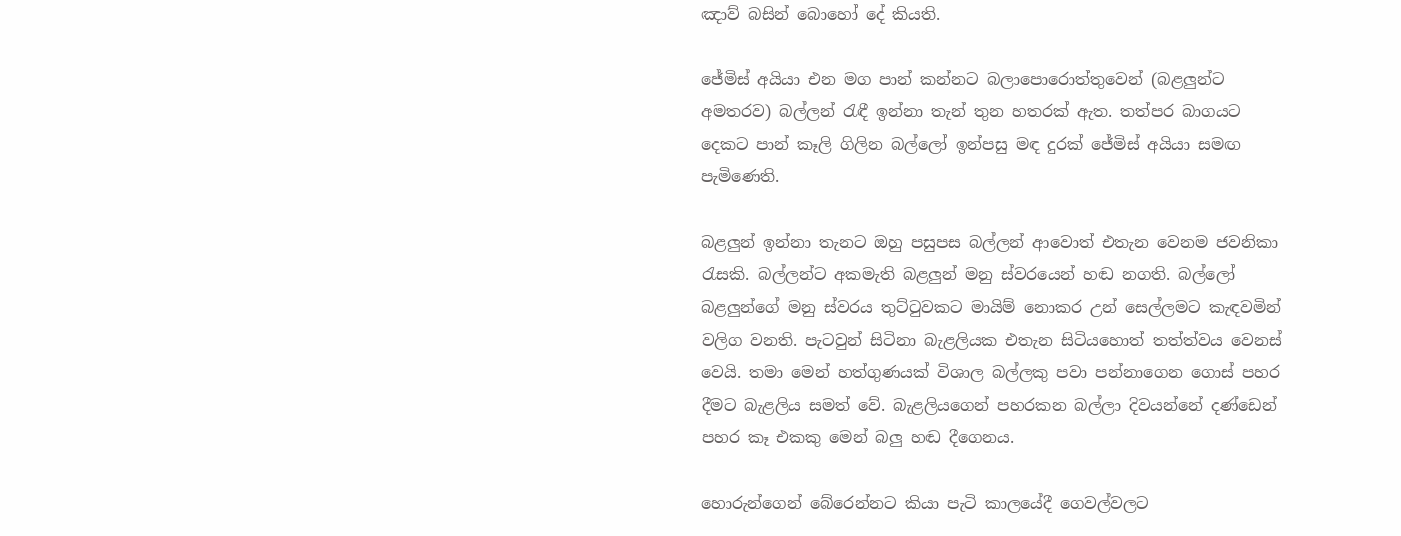ඤාව් බසින් බොහෝ දේ කියති.

ජේමිස් අයියා එන මග පාන් කන්නට බලාපොරොත්තුවෙන් (බළලුන්ට අමතරව) බල්ලන් රැඳී ඉන්නා තැන් තුන හතරක් ඇත. තත්පර බාගයට දෙකට පාන් කෑලි ගිලින බල්ලෝ ඉන්පසු මඳ දුරක් ජේමිස් අයියා සමඟ පැමිණෙති.

බළලුන් ඉන්නා තැනට ඔහු පසුපස බල්ලන් ආවොත් එතැන වෙනම ජවනිකා රැසකි. බල්ලන්ට අකමැති බළලුන් මනු ස්වරයෙන් හඬ නගති. බල්ලෝ බළලුන්ගේ මනු ස්වරය තුට්ටුවකට මායිම් නොකර උන් සෙල්ලමට කැඳවමින් වලිග වනති. පැටවුන් සිටිනා බැළලියක එතැන සිටියහොත් තත්ත්වය වෙනස් වෙයි. තමා මෙන් හත්ගුණයක් විශාල බල්ලකු පවා පන්නාගෙන ගොස් පහර දීමට බැළලිය සමත් වේ. බැළලියගෙන් පහරකන බල්ලා දිවයන්නේ දණ්ඩෙන් පහර කෑ එකකු මෙන් බලු හඬ දීගෙනය.

හොරුන්ගෙන් බේරෙන්නට කියා පැටි කාලයේදී ගෙවල්වලට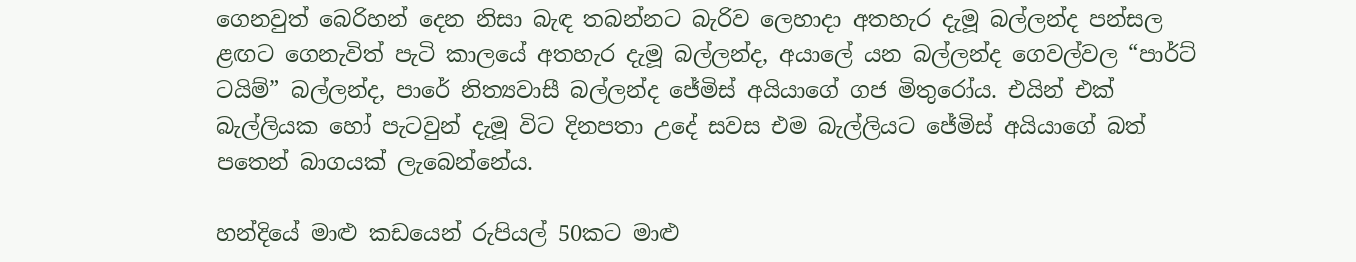ගෙනවුත් බෙරිහන් දෙන නිසා බැඳ තබන්නට බැරිව ලෙහාදා අතහැර දැමූ බල්ලන්ද පන්සල ළඟට ගෙනැවිත් පැටි කාලයේ අතහැර දැමූ බල්ලන්ද, අයාලේ යන බල්ලන්ද ගෙවල්වල “පාර්ට් ටයිම්” බල්ලන්ද, පාරේ නිත්‍යවාසී බල්ලන්ද ජේමිස් අයියාගේ ගජ මිතුරෝය. එයින් එක් බැල්ලියක හෝ පැටවුන් දැමූ විට දිනපතා උදේ සවස එම බැල්ලියට ජේමිස් අයියාගේ බත් පතෙන් බාගයක් ලැබෙන්නේය.

හන්දියේ මාළු කඩයෙන් රුපියල් 50කට මාළු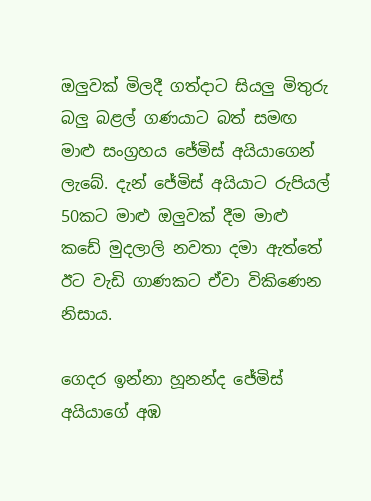ඔලුවක් මිලදී ගත්දාට සියලු මිතුරු බලු බළල් ගණයාට බත් සමඟ මාළු සංග්‍රහය ජේමිස් අයියාගෙන් ලැබේ. දැන් ජේමිස් අයියාට රුපියල් 50කට මාළු ඔලුවක් දීම මාළු කඩේ මුදලාලි නවතා දමා ඇත්තේ ඊට වැඩි ගාණකට ඒවා විකිණෙන නිසාය.

ගෙදර ඉන්නා හූනන්ද ජේමිස් අයියාගේ අඹ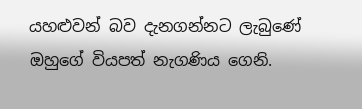යහළුවන් බව දැනගන්නට ලැබුණේ ඔහුගේ වියපත් නැගණිය ගෙනි.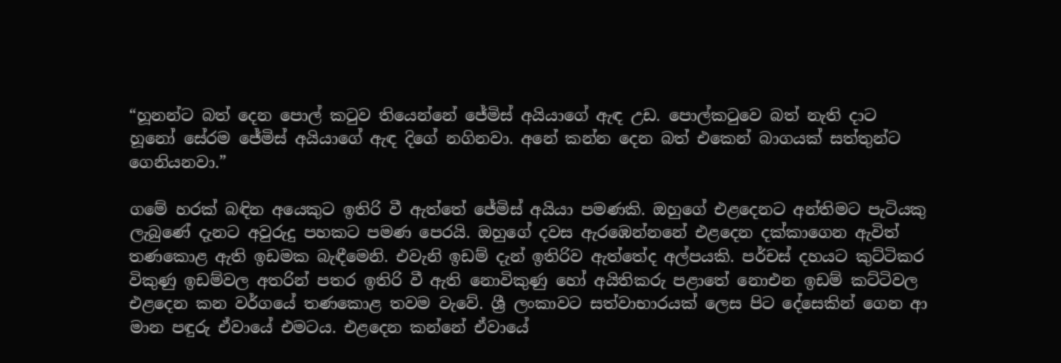“හූනන්ට බත් දෙන පොල් කටුව තියෙන්නේ ජේමිස් අයියාගේ ඇඳ උඩ. පොල්කටුවෙ බත් නැති දාට හූනෝ සේරම ජේමිස් අයියාගේ ඇඳ දිගේ නගිනවා. අනේ කන්න දෙන බත් එකෙන් බාගයක් සත්තුන්ට ගෙනියනවා.”

ගමේ හරක් බඳින අයෙකුට ඉතිරි වී ඇත්තේ ජේමිස් අයියා පමණකි. ඔහුගේ එළදෙනට අන්තිමට පැටියකු ලැබුණේ දැනට අවුරුදු පහකට පමණ පෙරයි. ඔහුගේ දවස ඇරඹෙන්නනේ එළදෙන දක්කාගෙන ඇවිත් තණකොළ ඇති ඉඩමක බැඳීමෙනි. එවැනි ඉඩම් දැන් ඉතිරිව ඇත්තේද අල්පයකි. පර්චස් දහයට කුට්ටිකර විකුණු ඉඩම්වල අතරින් පතර ඉතිරි වී ඇති නොවිකුණු හෝ අයිතිකරු පළාතේ නොඑන ඉඩම් කට්ටිවල එළදෙන කන වර්ගයේ තණකොළ තවම වැවේ. ශ්‍රී ලංකාවට සත්වාභාරයක් ලෙස පිට දේසෙකින් ගෙන ආ මාන පඳුරු ඒවායේ එමටය. එළදෙන කන්නේ ඒවායේ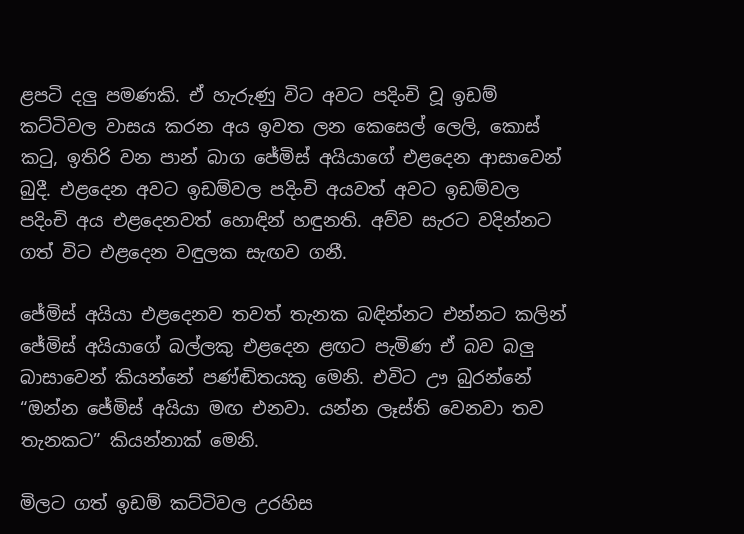ළපටි දලු පමණකි. ඒ හැරුණු විට අවට පදිංචි වූ ඉඩම් කට්ටිවල වාසය කරන අය ඉවත ලන කෙසෙල් ලෙලි, කොස් කටු, ඉතිරි වන පාන් බාග ජේමිස් අයියාගේ එළදෙන ආසාවෙන් බුදී. එළදෙන අවට ඉඩම්වල පදිංචි අයවත් අවට ඉඩම්වල පදිංචි අය එළදෙනවත් හොඳින් හඳුනති. අව්ව සැරට වදින්නට ගත් විට එළදෙන වඳුලක සැඟව ගනී.

ජේමිස් අයියා එළදෙනව තවත් තැනක බඳින්නට එන්නට කලින් ජේමිස් අයියාගේ බල්ලකු එළදෙන ළඟට පැමිණ ඒ බව බලු බාසාවෙන් කියන්නේ පණ්ඬිතයකු මෙනි. එවිට ඌ බුරන්නේ “ඔන්න ජේමිස් අයියා මඟ එනවා. යන්න ලෑස්ති වෙනවා තව තැනකට” කියන්නාක් මෙනි.

මිලට ගත් ඉඩම් කට්ටිවල උරහිස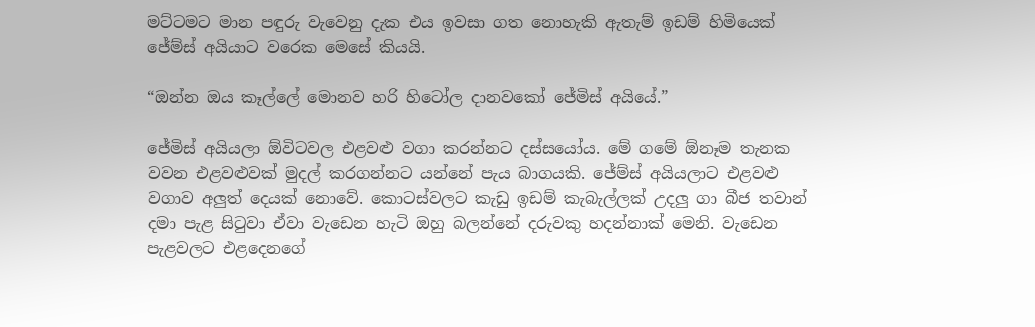මට්ටමට මාන පඳුරු වැවෙනු දැක එය ඉවසා ගත නොහැකි ඇතැම් ඉඩම් හිමියෙක් ජේම්ස් අයියාට වරෙක මෙසේ කියයි.

“ඔන්න ඔය කෑල්ලේ මොනව හරි හිටෝල දානවකෝ ජේමිස් අයියේ.”

ජේමිස් අයියලා ඕවිටවල එළවළු වගා කරන්නට දස්සයෝය. මේ ගමේ ඕනෑම තැනක වවන එළවළුවක් මුදල් කරගන්නට යන්නේ පැය බාගයකි. ජේම්ස් අයියලාට එළවළු වගාව අලුත් දෙයක් නොවේ. කොටස්වලට කැඩු ඉඩම් කැබැල්ලක් උදලු ගා බීජ තවාන් දමා පැළ සිටුවා ඒවා වැඩෙන හැටි ඔහු බලන්නේ දරුවකු හදන්නාක් මෙනි. වැඩෙන පැළවලට එළදෙනගේ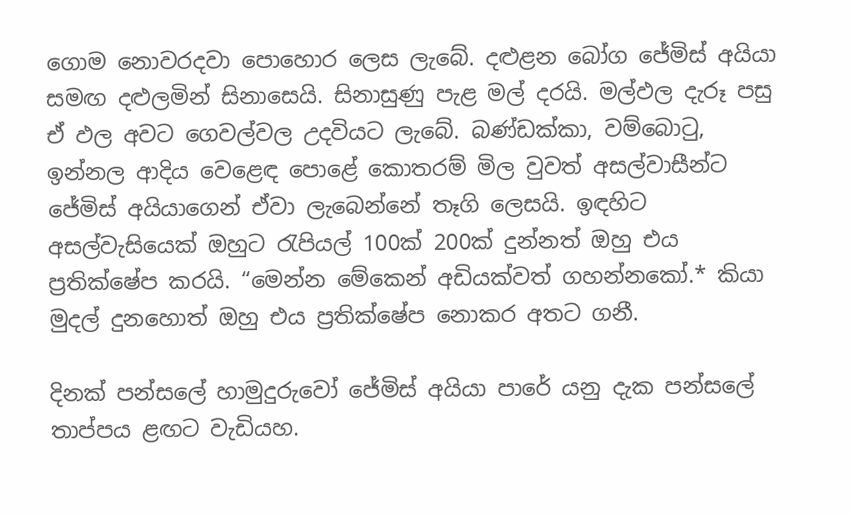ගොම නොවරදවා පොහොර ලෙස ලැබේ. දළුළන බෝග ජේමිස් අයියා සමඟ දළුලමින් සිනාසෙයි. සිනාසුණු පැළ මල් දරයි. මල්ඵල දැරූ පසු ඒ ඵල අවට ගෙවල්වල උදවියට ලැබේ. බණ්ඩක්කා, වම්බොටු, ඉන්නල ආදිය වෙළෙඳ පොළේ කොතරම් මිල වුවත් අසල්වාසීන්ට ජේමිස් අයියාගෙන් ඒවා ලැබෙන්නේ තෑගි ලෙසයි. ඉඳහිට අසල්වැසියෙක් ඔහුට රැපියල් 100ක් 200ක් දුන්නත් ඔහු එය ප්‍රතික්ෂේප කරයි. “මෙන්න මේකෙන් අඩියක්වත් ගහන්නකෝ.* කියා මුදල් දුනහොත් ඔහු එය ප්‍රතික්ෂේප නොකර අතට ගනී.

දිනක් පන්සලේ හාමුදුරුවෝ ජේමිස් අයියා පාරේ යනු දැක පන්සලේ තාප්පය ළඟට වැඩියහ.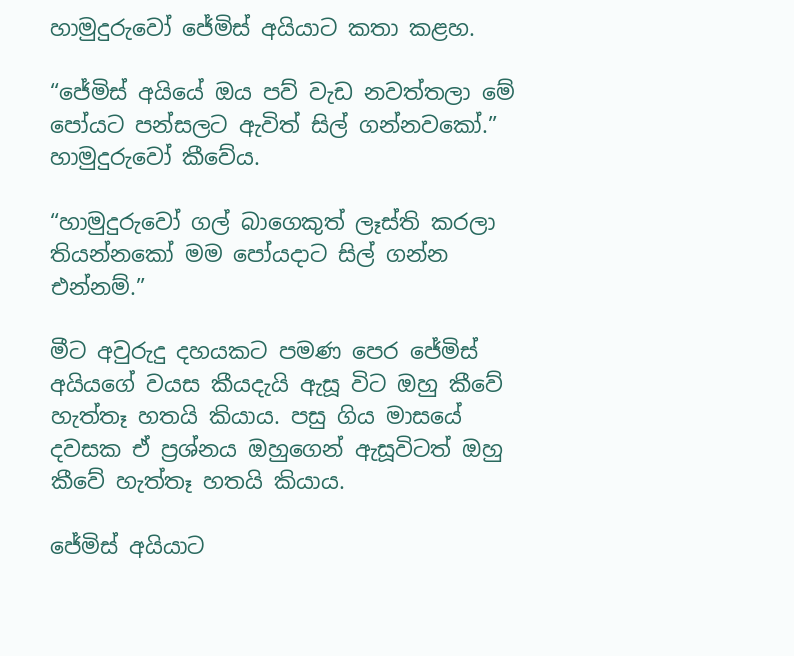හාමුදුරුවෝ ජේමිස් අයියාට කතා කළහ.

“ජේමිස් අයියේ ඔය පව් වැඩ නවත්තලා මේ පෝයට පන්සලට ඇවිත් සිල් ගන්නවකෝ.” හාමුදුරුවෝ කීවේය.

“හාමුදුරුවෝ ගල් බාගෙකුත් ලෑස්ති කරලා තියන්නකෝ මම පෝයදාට සිල් ගන්න එන්නම්.”

මීට අවුරුදු දහයකට පමණ පෙර ජේමිස් අයියගේ වයස කීයදැයි ඇසූ විට ඔහු කීවේ හැත්තෑ හතයි කියාය. පසු ගිය මාසයේ දවසක ඒ ප්‍රශ්නය ඔහුගෙන් ඇසූවිටත් ඔහු කීවේ හැත්තෑ හතයි කියාය.

ජේමිස් අයියාට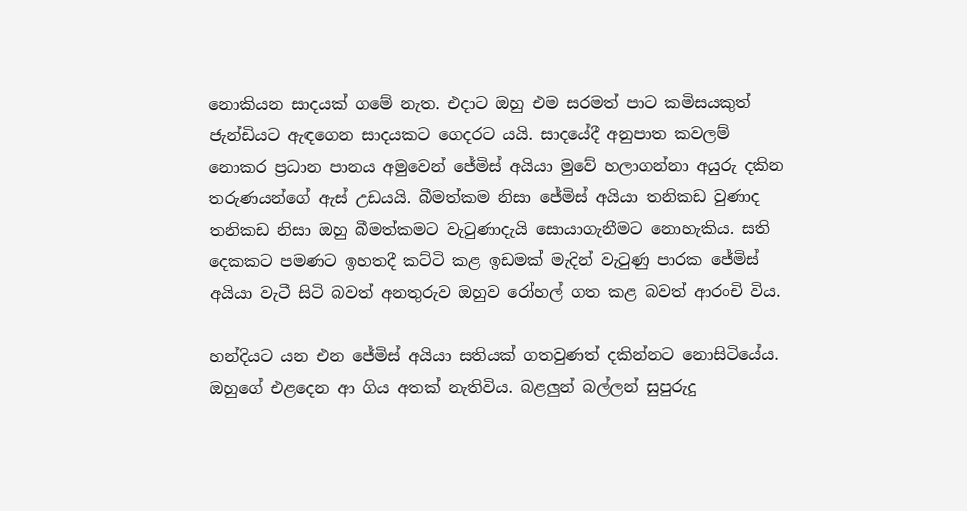නොකියන සාදයක් ගමේ නැත. එදාට ඔහු එම සරමත් පාට කමිසයකුත් ජැන්ඩියට ඇඳගෙන සාදයකට ගෙදරට යයි. සාදයේදී අනුපාත කවලම් නොකර ප්‍රධාන පානය අමුවෙන් ජේමිස් අයියා මුවේ හලාගන්නා අයුරු දකින තරුණයන්ගේ ඇස් උඩයයි. බීමත්කම නිසා ජේමිස් අයියා තනිකඩ වුණාද තනිකඩ නිසා ඔහු බීමත්කමට වැටුණාදැයි සොයාගැනීමට නොහැකිය. සති දෙකකට පමණට ඉහතදී කට්ටි කළ ඉඩමක් මැදින් වැටුණු පාරක ජේමිස් අයියා වැටී සිටි බවත් අනතුරුව ඔහුව රෝහල් ගත කළ බවත් ආරංචි විය.

හන්දියට යන එන ජේමිස් අයියා සතියක් ගතවුණත් දකින්නට නොසිටියේය. ඔහුගේ එළදෙන ආ ගිය අතක් නැතිවිය. බළලුන් බල්ලන් සුපුරුදු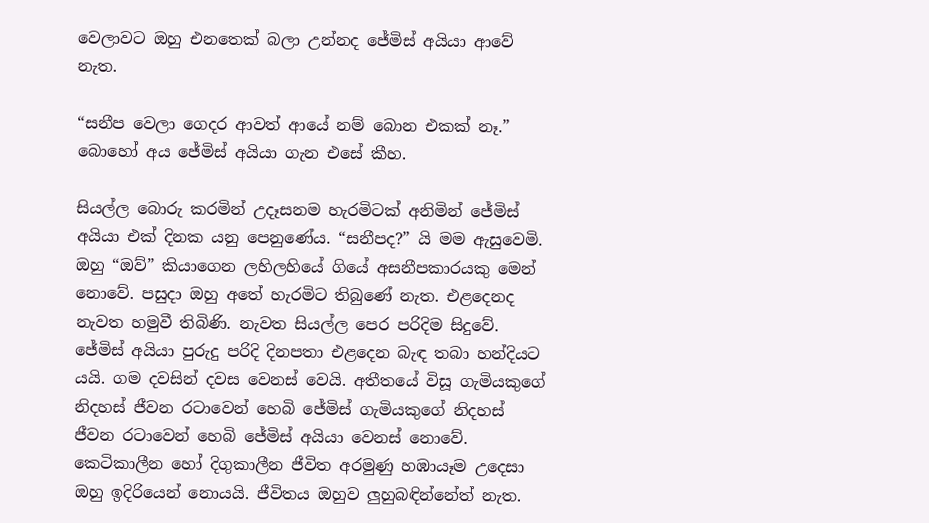වෙලාවට ඔහු එනතෙක් බලා උන්නද ජේමිස් අයියා ආවේ නැත.

“සනීප වෙලා ගෙදර ආවත් ආයේ නම් බොන එකක් නෑ.” බොහෝ අය ජේමිස් අයියා ගැන එසේ කීහ.

සියල්ල බොරු කරමින් උදෑසනම හැරමිටක් අනිමින් ජේමිස් අයියා එක් දිනක යනු පෙනුණේය. “සනීපද?” යි මම ඇසුවෙමි. ඔහු “ඔව්” කියාගෙන ලහිලහියේ ගියේ අසනීපකාරයකු මෙන් නොවේ. පසුදා ඔහු අතේ හැරමිට තිබුණේ නැත. එළදෙනද නැවත හමුවී තිබිණි. නැවත සියල්ල පෙර පරිදිම සිදුවේ. ජේමිස් අයියා පුරුදු පරිදි දිනපතා එළදෙන බැඳ තබා හන්දියට යයි. ගම දවසින් දවස වෙනස් වෙයි. අතීතයේ විසූ ගැමියකුගේ නිදහස් ජීවන රටාවෙන් හෙබි ජේමිස් ගැමියකුගේ නිදහස් ජීවන රටාවෙන් හෙබි ජේමිස් අයියා වෙනස් නොවේ. කෙටිකාලීන හෝ දිගුකාලීන ජීවිත අරමුණු හඹායෑම උදෙසා ඔහු ඉදිරියෙන් නොයයි. ජීවිතය ඔහුව ලුහුබඳින්නේත් නැත.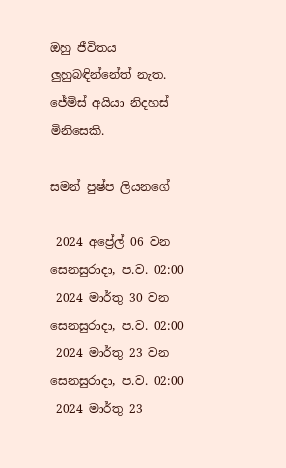ඔහු ජීවිතය ලුහුබඳින්නේත් නැත. ජේමිස් අයියා නිදහස් මිනිසෙකි.

සමන් පුෂ්ප ලියනගේ

 2024 අප්‍රේල් 06 වන සෙනසුරාදා, ප.ව. 02:00
 2024 මාර්තු 30 වන සෙනසුරාදා, ප.ව. 02:00
 2024 මාර්තු 23 වන සෙනසුරාදා, ප.ව. 02:00
 2024 මාර්තු 23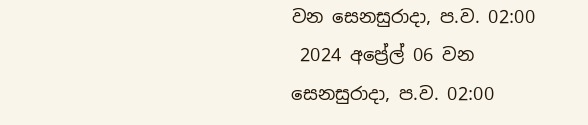වන සෙනසුරාදා, ප.ව. 02:00
 2024 අප්‍රේල් 06 වන සෙනසුරාදා, ප.ව. 02:00